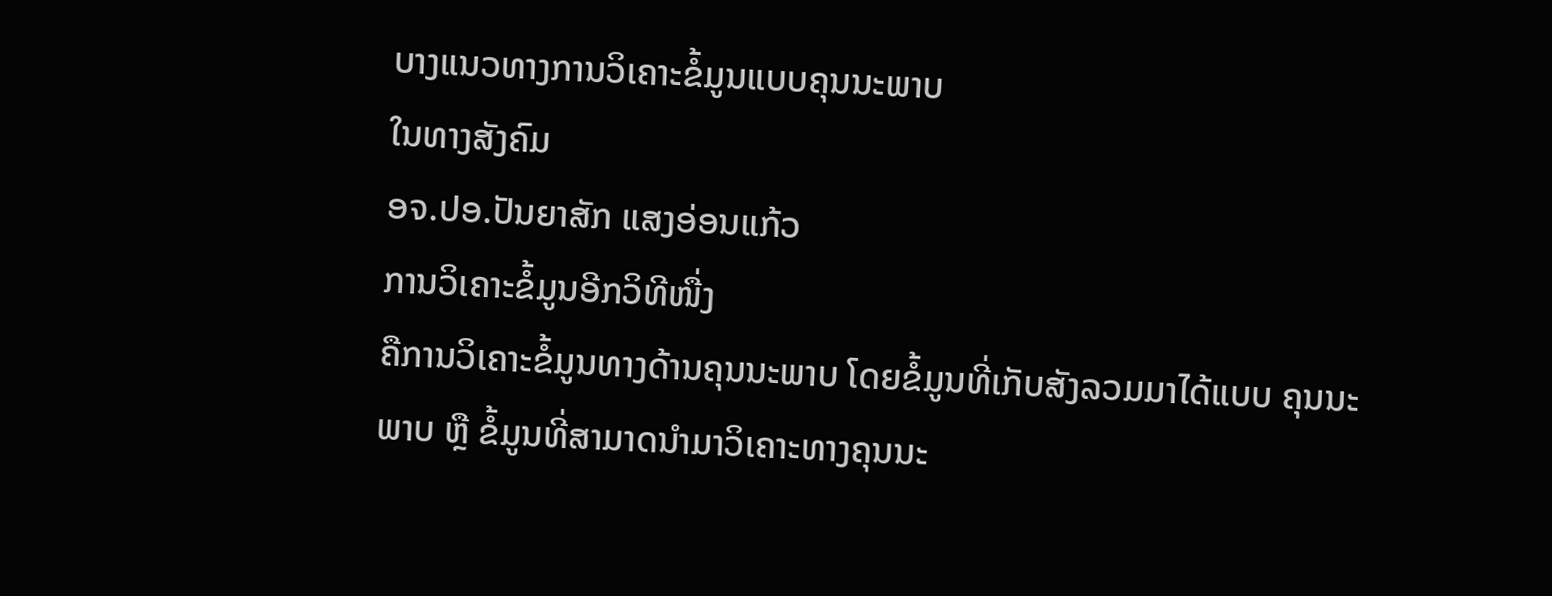ບາງແນວທາງການວິເຄາະຂໍ້ມູນແບບຄຸນນະພາບ
ໃນທາງສັງຄົມ
ອຈ.ປອ.ປັນຍາສັກ ແສງອ່ອນແກ້ວ
ການວິເຄາະຂໍ້ມູນອີກວິທີໜື່ງ
ຄືການວິເຄາະຂໍ້ມູນທາງດ້ານຄຸນນະພາບ ໂດຍຂໍ້ມູນທີ່ເກັບສັງລວມມາໄດ້ແບບ ຄຸນນະພາບ ຫຼື ຂໍ້ມູນທີ່ສາມາດນຳມາວິເຄາະທາງຄຸນນະ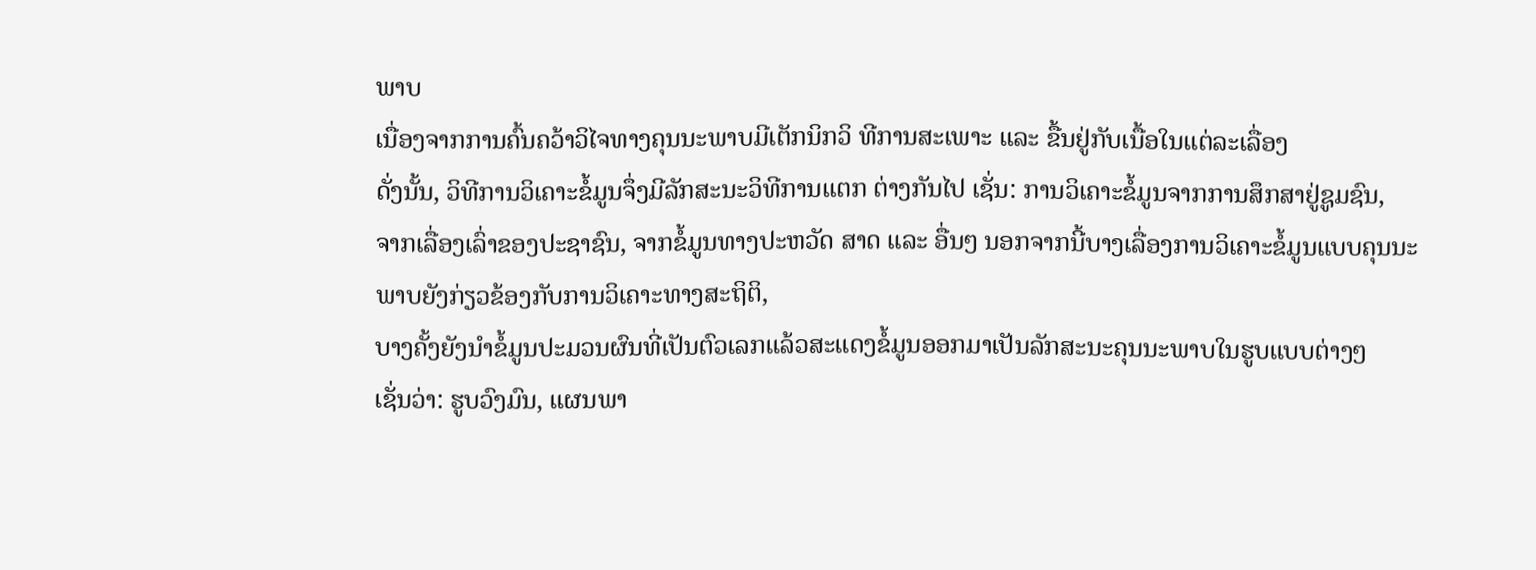ພາບ
ເນື່ອງຈາກການຄົ້ນຄວ້າວິໄຈທາງຄຸນນະພາບມີເຕັກນິກວິ ທີການສະເພາະ ແລະ ຂື້ນຢູ່ກັບເນື້ອໃນແຕ່ລະເລື່ອງ
ດັ່ງນັ້ນ, ວິທີການວິເຄາະຂໍ້ມູນຈຶ່ງມີລັກສະນະວິທີການແຕກ ຕ່າງກັນໄປ ເຊັ່ນ: ການວິເຄາະຂໍ້ມູນຈາກການສຶກສາຢູ່ຊູມຊົນ,
ຈາກເລື່ອງເລົ່າຂອງປະຊາຊົນ, ຈາກຂໍ້ມູນທາງປະຫວັດ ສາດ ແລະ ອື່ນໆ ນອກຈາກນີ້ບາງເລື່ອງການວິເຄາະຂໍ້ມູນແບບຄຸນນະພາບຍັງກ່ຽວຂ້ອງກັບການວິເຄາະທາງສະຖິຕິ,
ບາງຄັ້ງຍັງນຳຂໍ້ມູນປະມວນຜົນທີ່ເປັນຕົວເລກແລ້ວສະແດງຂໍ້ມູນອອກມາເປັນລັກສະນະຄຸນນະພາບໃນຮູບແບບຕ່າງໆ
ເຊັ່ນວ່າ: ຮູບວົງມົນ, ແຜນພາ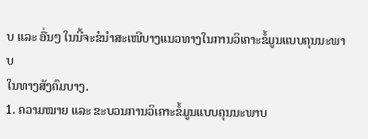ບ ແລະ ອື່ນໆ ໃນນີ້ຈະຂໍນຳສະເໜີບາງແນວທາງໃນການວິເຄາະຂໍ້ມູນແບບຄຸນນະພາບ
ໃນທາງສັງຄົມບາງ.
1. ຄວາມໝາຍ ແລະ ຂະບວນການວິເຄາະຂໍ້ມູນແບບຄຸນນະພາບ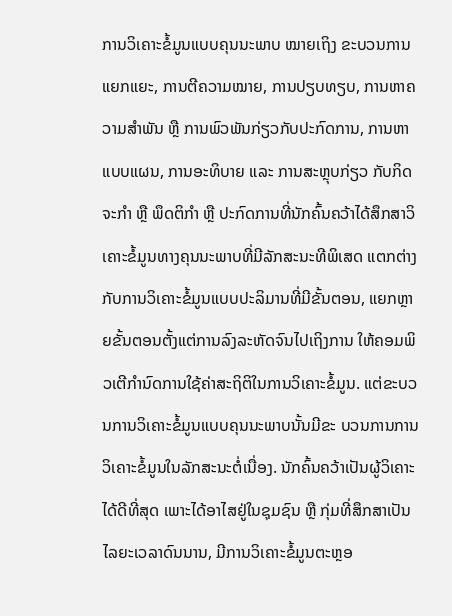ການວິເຄາະຂໍ້ມູນແບບຄຸນນະພາບ ໝາຍເຖິງ ຂະບວນການແຍກແຍະ, ການຕີຄວາມໝາຍ, ການປຽບທຽບ, ການຫາຄວາມສຳພັນ ຫຼື ການພົວພັນກ່ຽວກັບປະກົດການ, ການຫາແບບແຜນ, ການອະທິບາຍ ແລະ ການສະຫຼຸບກ່ຽວ ກັບກິດຈະກຳ ຫຼື ພຶດຕິກຳ ຫຼື ປະກົດການທີ່ນັກຄົ້ນຄວ້າໄດ້ສຶກສາວິເຄາະຂໍ້ມູນທາງຄຸນນະພາບທີ່ມີລັກສະນະທີພິເສດ ແຕກຕ່າງກັບການວິເຄາະຂໍ້ມູນແບບປະລິມານທີ່ມີຂັ້ນຕອນ, ແຍກຫຼາຍຂັ້ນຕອນຕັ້ງແຕ່ການລົງລະຫັດຈົນໄປເຖິງການ ໃຫ້ຄອມພິວເຕີກຳນົດການໃຊ້ຄ່າສະຖິຕິໃນການວິເຄາະຂໍ້ມູນ. ແຕ່ຂະບວນການວິເຄາະຂໍ້ມູນແບບຄຸນນະພາບນັ້ນມີຂະ ບວນການການວິເຄາະຂໍ້ມູນໃນລັກສະນະຕໍ່ເນື່ອງ. ນັກຄົ້ນຄວ້າເປັນຜູ້ວິເຄາະໄດ້ດີທີ່ສຸດ ເພາະໄດ້ອາໄສຢູ່ໃນຊຸມຊົນ ຫຼື ກຸ່ມທີ່ສຶກສາເປັນໄລຍະເວລາດົນນານ, ມີການວິເຄາະຂໍ້ມູນຕະຫຼອ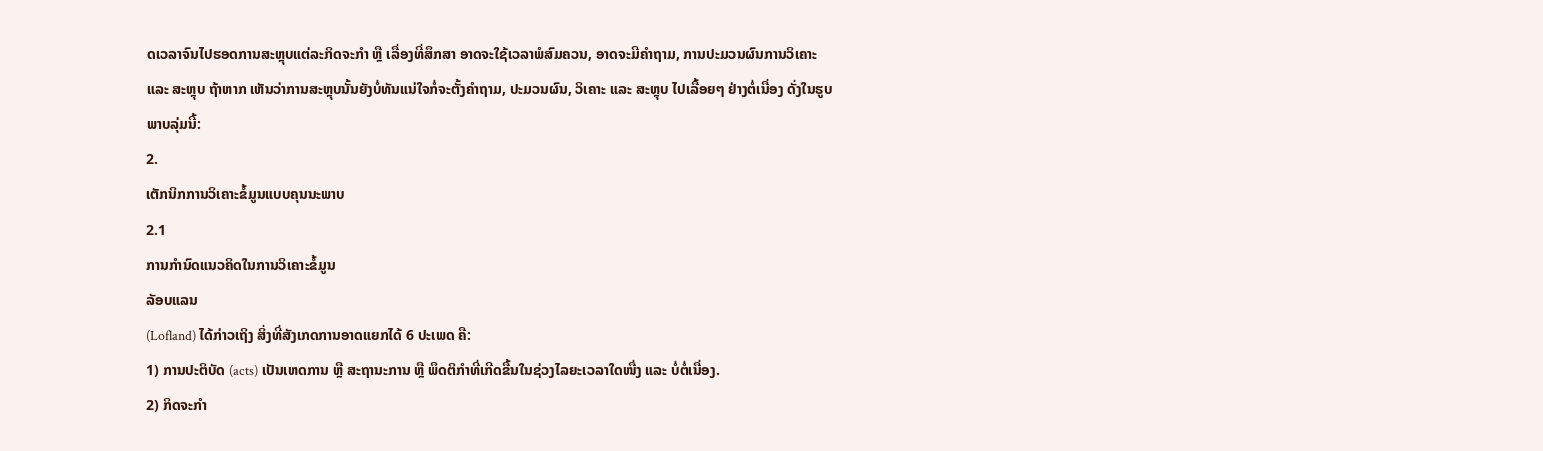ດເວລາຈົນໄປຮອດການສະຫຼຸບແຕ່ລະກິດຈະກຳ ຫຼື ເລື່ອງທີ່ສຶກສາ ອາດຈະໃຊ້ເວລາພໍສົມຄວນ, ອາດຈະມີຄຳຖາມ, ການປະມວນຜົນການວິເຄາະ ແລະ ສະຫຼຸບ ຖ້າຫາກ ເຫັນວ່າການສະຫຼຸບນັ້ນຍັງບໍ່ທັນແນ່ໃຈກໍ່ຈະຕັ້ງຄຳຖາມ, ປະມວນຜົນ, ວິເຄາະ ແລະ ສະຫຼຸບ ໄປເລື້ອຍໆ ຢ່າງຕໍ່ເນື່ອງ ດັ່ງໃນຮູບພາບລຸ່ມນີ້:
2.
ເຕັກນິກການວິເຄາະຂໍ້ມູນແບບຄຸນນະພາບ
2.1
ການກຳນົດແນວຄິດໃນການວິເຄາະຂໍ້ມູນ
ລັອບແລນ
(Lofland) ໄດ້ກ່າວເຖິງ ສິ່ງທີ່ສັງເກດການອາດແຍກໄດ້ 6 ປະເພດ ຄື:
1) ການປະຕິບັດ (acts) ເປັນເຫດການ ຫຼື ສະຖານະການ ຫຼື ພຶດຕິກຳທີ່ເກີດຂື້ນໃນຊ່ວງໄລຍະເວລາໃດໜື່ງ ແລະ ບໍ່ຕໍ່ເນື່ອງ.
2) ກິດຈະກຳ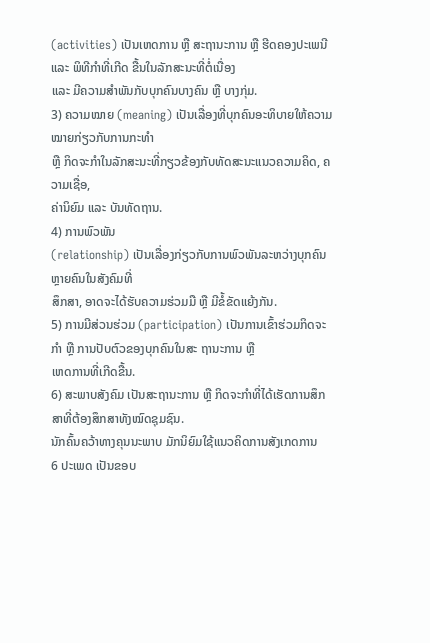(activities) ເປັນເຫດການ ຫຼື ສະຖານະການ ຫຼື ຮີດຄອງປະເພນີ ແລະ ພິທີກຳທີ່ເກີດ ຂື້ນໃນລັກສະນະທີ່ຕໍ່ເນື່ອງ
ແລະ ມີຄວາມສຳພັນກັບບຸກຄົນບາງຄົນ ຫຼື ບາງກຸ່ມ.
3) ຄວາມໝາຍ (meaning) ເປັນເລື່ອງທີ່ບຸກຄົນອະທິບາຍໃຫ້ຄວາມໝາຍກ່ຽວກັບການກະທຳ
ຫຼື ກິດຈະກຳໃນລັກສະນະທີ່ກຽວຂ້ອງກັບທັດສະນະແນວຄວາມຄິດ, ຄວາມເຊື່ອ,
ຄ່ານິຍົມ ແລະ ບັນທັດຖານ.
4) ການພົວພັນ
(relationship) ເປັນເລື່ອງກ່ຽວກັບການພົວພັນລະຫວ່າງບຸກຄົນຫຼາຍຄົນໃນສັງຄົມທີ່
ສຶກສາ, ອາດຈະໄດ້ຮັບຄວາມຮ່ວມມື ຫຼື ມີຂໍ້ຂັດແຍ້ງກັນ.
5) ການມີສ່ວນຮ່ວມ (participation) ເປັນການເຂົ້າຮ່ວມກິດຈະກຳ ຫຼື ການປັບຕົວຂອງບຸກຄົນໃນສະ ຖານະການ ຫຼື
ເຫດການທີ່ເກີດຂື້ນ.
6) ສະພາບສັງຄົມ ເປັນສະຖານະການ ຫຼື ກິດຈະກຳທີ່ໄດ້ເຮັດການສຶກສາທີ່ຕ້ອງສຶກສາທັງໝົດຊຸມຊົນ.
ນັກຄົ້ນຄວ້າທາງຄຸນນະພາບ ມັກນິຍົມໃຊ້ແນວຄິດການສັງເກດການ
6 ປະເພດ ເປັນຂອບ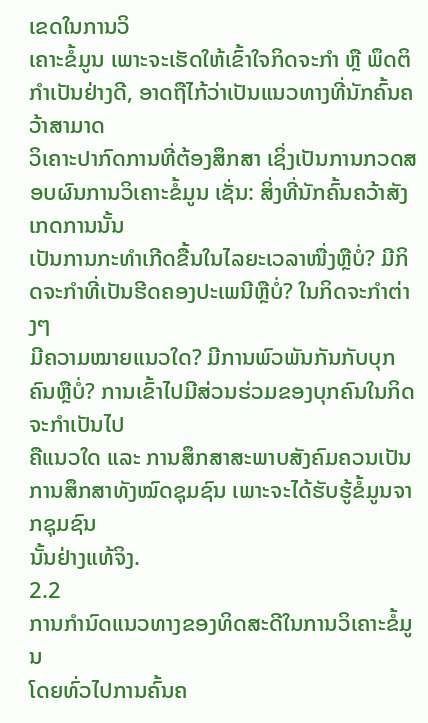ເຂດໃນການວິ
ເຄາະຂໍ້ມູນ ເພາະຈະເຮັດໃຫ້ເຂົ້າໃຈກິດຈະກຳ ຫຼື ພຶດຕິກຳເປັນຢ່າງດີ, ອາດຖືໄກ້ວ່າເປັນແນວທາງທີ່ນັກຄົ້ນຄວ້າສາມາດ
ວິເຄາະປາກົດການທີ່ຕ້ອງສຶກສາ ເຊິ່ງເປັນການກວດສອບຜົນການວິເຄາະຂໍ້ມູນ ເຊັ່ນ: ສິ່ງທີ່ນັກຄົ້ນຄວ້າສັງເກດການນັ້ນ
ເປັນການກະທຳເກີດຂື້ນໃນໄລຍະເວລາໜື່ງຫຼືບໍ່? ມີກິດຈະກຳທີ່ເປັນຮີດຄອງປະເພນີຫຼືບໍ່? ໃນກິດຈະກຳຕ່າງໆ
ມີຄວາມໝາຍແນວໃດ? ມີການພົວພັນກັນກັບບຸກຄົນຫຼືບໍ່? ການເຂົ້າໄປມີສ່ວນຮ່ວມຂອງບຸກຄົນໃນກິດຈະກຳເປັນໄປ
ຄືແນວໃດ ແລະ ການສຶກສາສະພາບສັງຄົມຄວນເປັນການສຶກສາທັງໝົດຊຸມຊົນ ເພາະຈະໄດ້ຮັບຮູ້ຂໍ້ມູນຈາກຊຸມຊົນ
ນັ້ນຢ່າງແທ້ຈິງ.
2.2
ການກຳນົດແນວທາງຂອງທິດສະດີໃນການວິເຄາະຂໍ້ມູນ
ໂດຍທົ່ວໄປການຄົ້ນຄ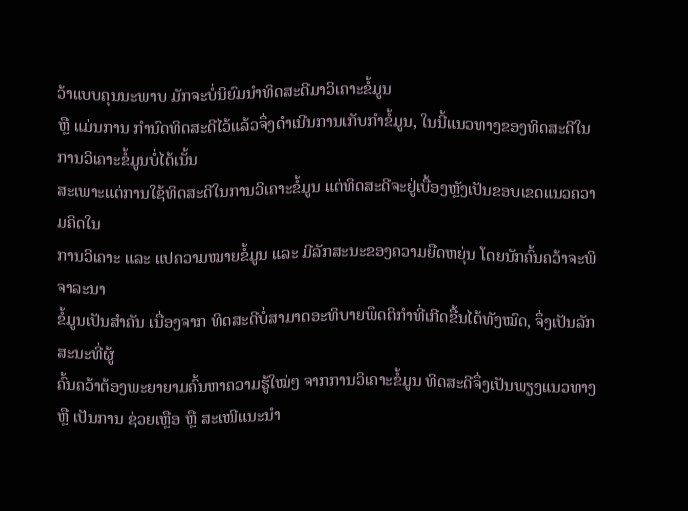ວ້າແບບຄຸນນະພາບ ມັກຈະບໍ່ນິຍົມນຳທິດສະດີມາວິເຄາະຂໍ້ມູນ
ຫຼື ແມ່ນການ ກຳນົດທິດສະດີໄວ້ແລ້ວຈຶ່ງດຳເນີນການເກັບກຳຂໍ້ມູນ, ໃນນີ້ແນວທາງຂອງທິດສະດີໃນການວິເຄາະຂໍ້ມູນບໍ່ໄດ້ເນັ້ນ
ສະເພາະແຕ່ການໃຊ້ທິດສະດີໃນການວິເຄາະຂໍ້ມູນ ແຕ່ທິດສະດີຈະຢູ່ເບື້ອງຫຼັງເປັນຂອບເຂດແນວຄວາມຄິດໃນ
ການວິເຄາະ ແລະ ແປຄວາມໝາຍຂໍ້ມູນ ແລະ ມີລັກສະນະຂອງຄວາມຍືດຫຍຸ່ນ ໂດຍນັກຄົ້ນຄວ້າຈະພິຈາລະນາ
ຂໍ້ມູນເປັນສຳຄັນ ເນື່ອງຈາກ ທິດສະດີບໍ່ສາມາດອະທິບາຍພຶດຕິກຳທີ່ເກີດຂື້ນໄດ້ທັງໝົດ, ຈຶ່ງເປັນລັກສະນະທີ່ຜູ້
ຄົ້ນຄວ້າຕ້ອງພະຍາຍາມຄົ້ນຫາຄວາມຮູ້ໃໝ່ໆ ຈາກການວິເຄາະຂໍ້ມູນ ທິດສະດີຈຶ່ງເປັນພຽງແນວທາງ
ຫຼື ເປັນການ ຊ່ວຍເຫຼືອ ຫຼື ສະເໜີແນະນຳ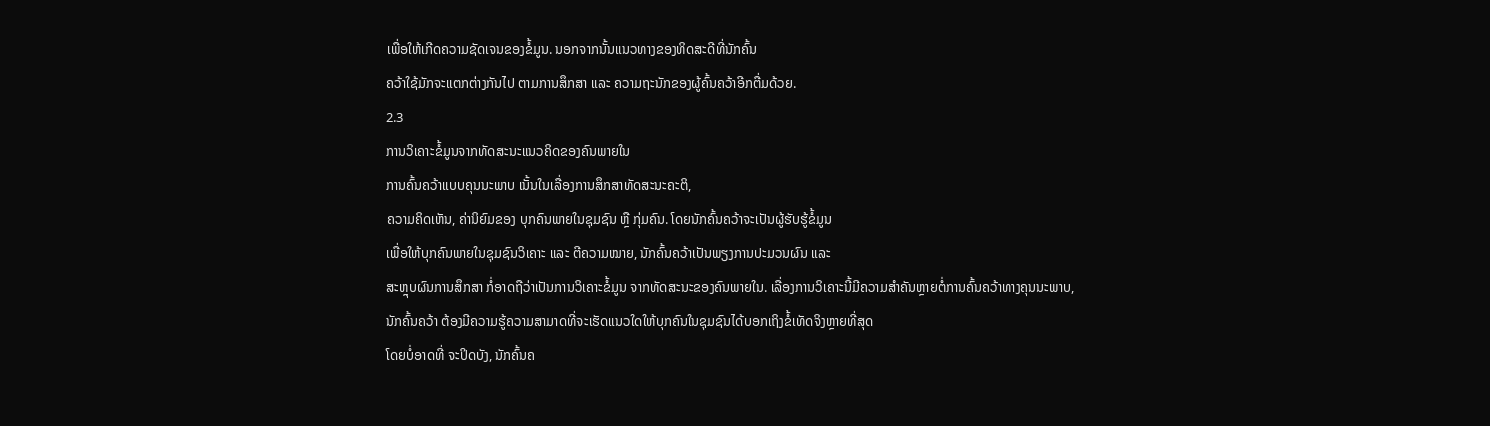ເພື່ອໃຫ້ເກີດຄວາມຊັດເຈນຂອງຂໍ້ມູນ. ນອກຈາກນັ້ນແນວທາງຂອງທິດສະດີທີ່ນັກຄົ້ນ
ຄວ້າໃຊ້ມັກຈະແຕກຕ່າງກັນໄປ ຕາມການສຶກສາ ແລະ ຄວາມຖະນັກຂອງຜູ້ຄົ້ນຄວ້າອີກຕື່ມດ້ວຍ.
2.3
ການວິເຄາະຂໍ້ມູນຈາກທັດສະນະແນວຄິດຂອງຄົນພາຍໃນ
ການຄົ້ນຄວ້າແບບຄຸນນະພາບ ເນັ້ນໃນເລື່ອງການສຶກສາທັດສະນະຄະຕິ,
ຄວາມຄິດເຫັນ, ຄ່ານິຍົມຂອງ ບຸກຄົນພາຍໃນຊຸມຊົນ ຫຼື ກຸ່ມຄົນ. ໂດຍນັກຄົ້ນຄວ້າຈະເປັນຜູ້ຮັບຮູ້ຂໍ້ມູນ
ເພື່ອໃຫ້ບຸກຄົນພາຍໃນຊຸມຊົນວິເຄາະ ແລະ ຕີຄວາມໝາຍ, ນັກຄົ້ນຄວ້າເປັນພຽງການປະມວນຜົນ ແລະ
ສະຫຼຸບຜົນການສຶກສາ ກໍ່ອາດຖືວ່າເປັນການວິເຄາະຂໍ້ມູນ ຈາກທັດສະນະຂອງຄົນພາຍໃນ. ເລື່ອງການວິເຄາະນີ້ມີຄວາມສຳຄັນຫຼາຍຕໍ່ການຄົ້ນຄວ້າທາງຄຸນນະພາບ,
ນັກຄົ້ນຄວ້າ ຕ້ອງມີຄວາມຮູ້ຄວາມສາມາດທີ່ຈະເຮັດແນວໃດໃຫ້ບຸກຄົນໃນຊຸມຊົນໄດ້ບອກເຖິງຂໍ້ເທັດຈິງຫຼາຍທີ່ສຸດ
ໂດຍບໍ່ອາດທີ່ ຈະປິດບັງ, ນັກຄົ້ນຄ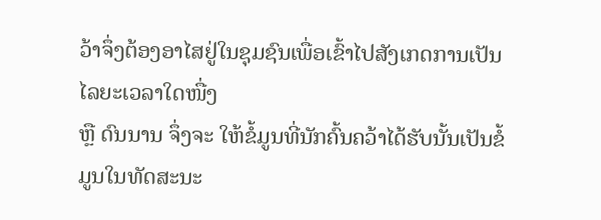ວ້າຈຶ່ງຕ້ອງອາໄສຢູ່ໃນຊຸມຊົນເພື່ອເຂົ້າໄປສັງເກດການເປັນໄລຍະເວລາໃດໜື່ງ
ຫຼື ດົນນານ ຈຶ່ງຈະ ໃຫ້ຂໍ້ມູນທີ່ນັກຄົ້ນຄວ້າໄດ້ຮັບນັ້ນເປັນຂໍ້ມູນໃນທັດສະນະ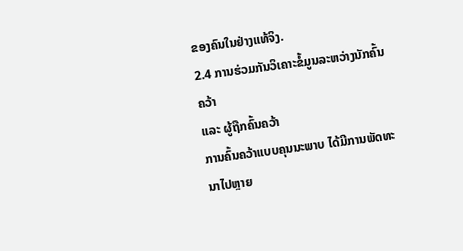ຂອງຄົນໃນຢ່າງແທ້ຈິງ.
2.4 ການຮ່ວມກັນວິເຄາະຂໍ້ມູນລະຫວ່າງນັກຄົ້ນຄວ້າ
ແລະ ຜູ້ຖືກຄົ້ນຄວ້າ
ການຄົ້ນຄວ້າແບບຄຸນນະພາບ ໄດ້ມີການພັດທະນາໄປຫຼາຍ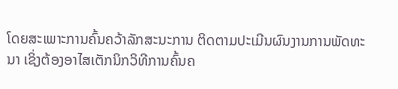ໂດຍສະເພາະການຄົ້ນຄວ້າລັກສະນະການ ຕິດຕາມປະເມີນຜົນງານການພັດທະນາ ເຊິ່ງຕ້ອງອາໄສເຕັກນິກວິທີການຄົ້ນຄ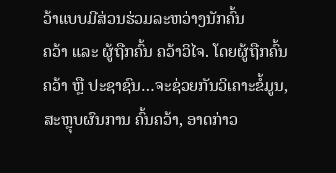ວ້າແບບມີສ່ວນຮ່ວມລະຫວ່າງນັກຄົ້ນ
ຄວ້າ ແລະ ຜູ້ຖືກຄົ້ນ ຄວ້າວິໄຈ. ໂດຍຜູ້ຖືກຄົ້ນຄວ້າ ຫຼື ປະຊາຊົນ…ຈະຊ່ວຍກັນວິເຄາະຂໍ້ມູນ,
ສະຫຼຸບຜົນການ ຄົ້ນຄວ້າ, ອາດກ່າວ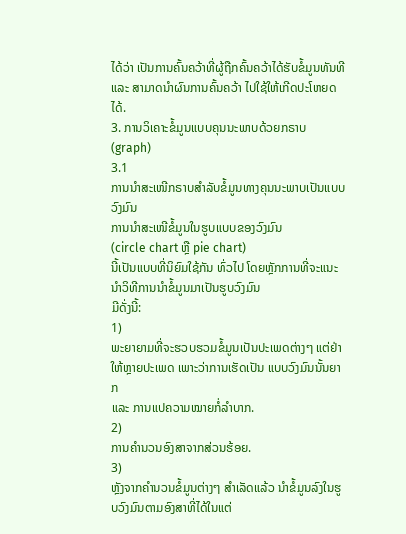ໄດ້ວ່າ ເປັນການຄົ້ນຄວ້າທີ່ຜູ້ຖືກຄົ້ນຄວ້າໄດ້ຮັບຂໍ້ມູນທັນທີ
ແລະ ສາມາດນຳຜົນການຄົ້ນຄວ້າ ໄປໃຊ້ໃຫ້ເກີດປະໂຫຍດໄດ້.
3. ການວິເຄາະຂໍ້ມູນແບບຄຸນນະພາບດ້ວຍກຣາບ (graph)
3.1
ການນຳສະເໜີກຣາບສຳລັບຂໍ້ມູນທາງຄຸນນະພາບເປັນແບບວົງມົນ
ການນຳສະເໜີຂໍ້ມູນໃນຮູບແບບຂອງວົງມົນ
(circle chart ຫຼື pie chart)
ນີ້ເປັນແບບທີ່ນິຍົມໃຊ້ກັນ ທົ່ວໄປ ໂດຍຫຼັກການທີ່ຈະແນະນຳວິທີການນຳຂໍ້ມູນມາເປັນຮູບວົງມົນ
ມີດັ່ງນີ້:
1)
ພະຍາຍາມທີ່ຈະຮວບຮວມຂໍ້ມູນເປັນປະເພດຕ່າງໆ ແຕ່ຢ່າໃຫ້ຫຼາຍປະເພດ ເພາະວ່າການເຮັດເປັນ ແບບວົງມົນນັ້ນຍາກ
ແລະ ການແປຄວາມໝາຍກໍ່ລຳບາກ.
2)
ການຄຳນວນອົງສາຈາກສ່ວນຮ້ອຍ.
3)
ຫຼັງຈາກຄຳນວນຂໍ້ມູນຕ່າງໆ ສຳເລັດແລ້ວ ນຳຂໍ້ມູນລົງໃນຮູບວົງມົນຕາມອົງສາທີ່ໄດ້ໃນແຕ່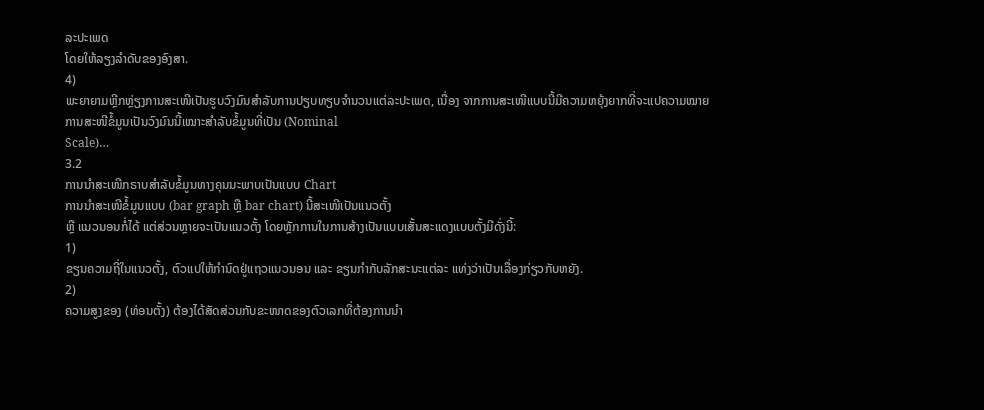ລະປະເພດ
ໂດຍໃຫ້ລຽງລຳດັບຂອງອົງສາ.
4)
ພະຍາຍາມຫຼີກຫຼ່ຽງການສະເໜີເປັນຮູບວົງມົນສຳລັບການປຽບທຽບຈຳນວນແຕ່ລະປະເພດ, ເນື່ອງ ຈາກການສະເໜີແບບນີ້ມີຄວາມຫຍຸ້ງຍາກທີ່ຈະແປຄວາມໝາຍ
ການສະໜີຂໍ້ມູນເປັນວົງມົນນີ້ເໝາະສຳລັບຂໍ້ມູນທີ່ເປັນ (Nominal
Scale)…
3.2
ການນຳສະເໜີກຣາບສຳລັບຂໍ້ມູນທາງຄຸນນະພາບເປັນແບບ Chart
ການນຳສະເໜີຂໍ້ມູນແບບ (bar graph ຫຼື bar chart) ນີ້ສະເໜີເປັນແນວຕັ້ງ
ຫຼື ແນວນອນກໍ່ໄດ້ ແຕ່ສ່ວນຫຼາຍຈະເປັນແນວຕັ້ງ ໂດຍຫຼັກການໃນການສ້າງເປັນແບບເສັ້ນສະແດງແບບຕັ້ງມີດັ່ງນີ້:
1)
ຂຽນຄວາມຖີ່ໃນແນວຕັ້ງ, ຕົວແປໃຫ້ກຳນົດຢູ່ແຖວແນວນອນ ແລະ ຂຽນກຳກັບລັກສະນະແຕ່ລະ ແທ່ງວ່າເປັນເລື່ອງກ່ຽວກັບຫຍັງ.
2)
ຄວາມສູງຂອງ (ທ່ອນຕັ້ງ) ຕ້ອງໄດ້ສັດສ່ວນກັບຂະໜາດຂອງຕົວເລກທີ່ຕ້ອງການນຳ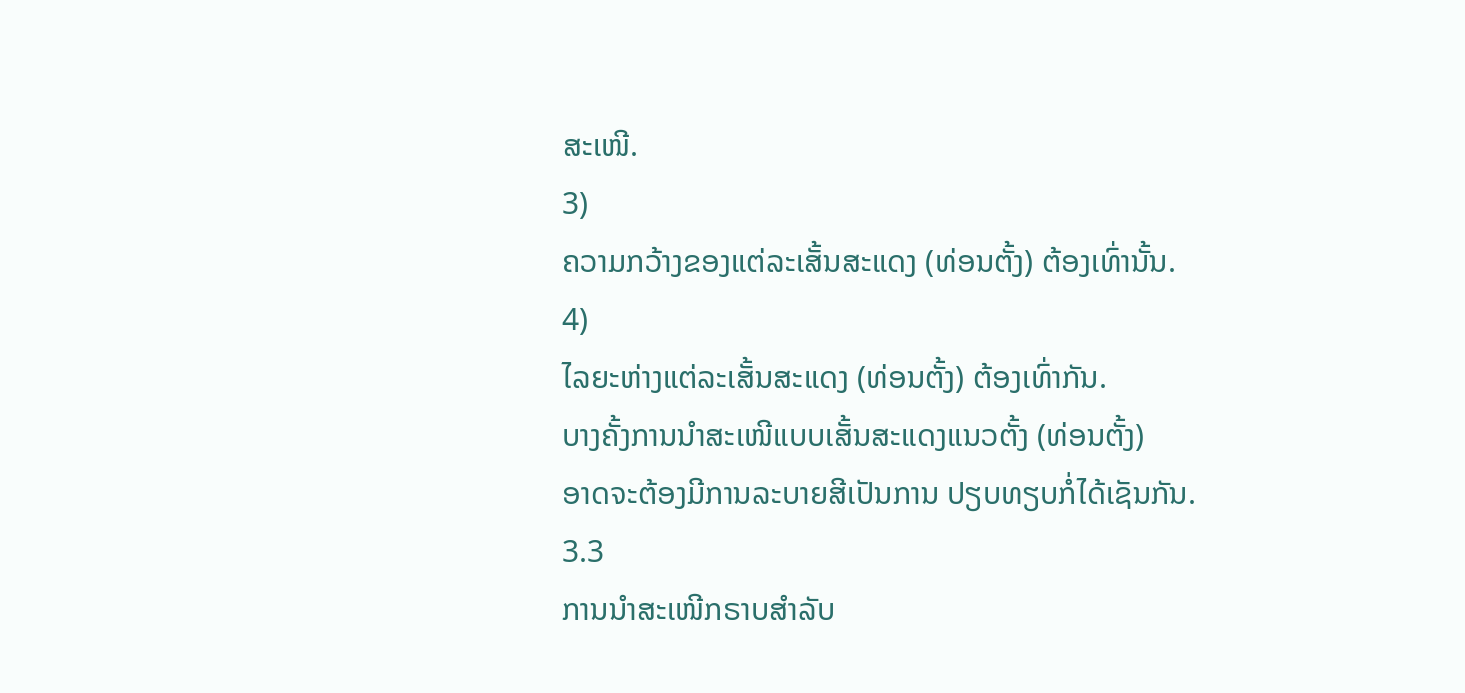ສະເໜີ.
3)
ຄວາມກວ້າງຂອງແຕ່ລະເສັ້ນສະແດງ (ທ່ອນຕັ້ງ) ຕ້ອງເທົ່ານັ້ນ.
4)
ໄລຍະຫ່າງແຕ່ລະເສັ້ນສະແດງ (ທ່ອນຕັ້ງ) ຕ້ອງເທົ່າກັນ.
ບາງຄັ້ງການນຳສະເໜີແບບເສັ້ນສະແດງແນວຕັ້ງ (ທ່ອນຕັ້ງ)
ອາດຈະຕ້ອງມີການລະບາຍສີເປັນການ ປຽບທຽບກໍ່ໄດ້ເຊັນກັນ.
3.3
ການນຳສະເໜີກຣາບສຳລັບ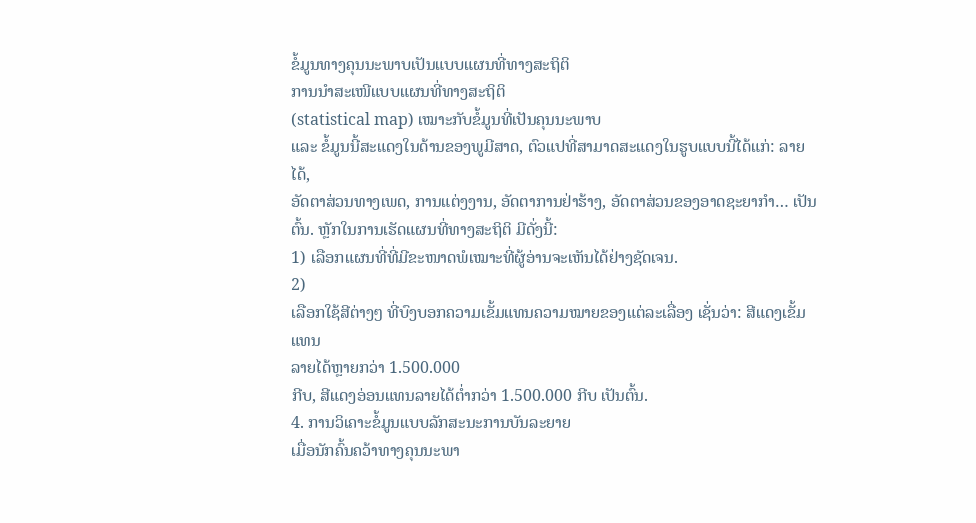ຂໍ້ມູນທາງຄຸນນະພາບເປັນແບບແຜນທີ່ທາງສະຖິຕິ
ການນຳສະເໜີແບບແຜນທີ່ທາງສະຖິຕິ
(statistical map) ເໝາະກັບຂໍ້ມູນທີ່ເປັນຄຸນນະພາບ
ແລະ ຂໍ້ມູນນີ້ສະແດງໃນດ້ານຂອງພູມີສາດ, ຕົວແປທີ່ສາມາດສະແດງໃນຮູບແບບນີ້ໄດ້ແກ່: ລາຍໄດ້,
ອັດຕາສ່ວນທາງເພດ, ການແຕ່ງງານ, ອັດຕາການຢ່າຮ້າງ, ອັດຕາສ່ວນຂອງອາດຊະຍາກຳ… ເປັນຕົ້ນ. ຫຼັກໃນການເຮັດແຜນທີ່ທາງສະຖິຕິ ມີດັ່ງນີ້:
1) ເລືອກແຜນທີ່ທີ່ມີຂະໜາດພໍເໝາະທີ່ຜູ້ອ່ານຈະເຫັນໄດ້ຢ່າງຊັດເຈນ.
2)
ເລືອກໃຊ້ສີຕ່າງໆ ທີ່ບົງບອກຄວາມເຂັ້ມແທນຄວາມໝາຍຂອງແຕ່ລະເລື່ອງ ເຊັ່ນວ່າ: ສີແດງເຂັ້ມແທນ
ລາຍໄດ້ຫຼາຍກວ່າ 1.500.000
ກີບ, ສີແດງອ່ອນແທນລາຍໄດ້ຕໍ່າກວ່າ 1.500.000 ກີບ ເປັນຕົ້ນ.
4. ການວິເຄາະຂໍ້ມູນແບບລັກສະນະການບັນລະຍາຍ
ເມື່ອນັກຄົ້ນຄວ້າທາງຄຸນນະພາ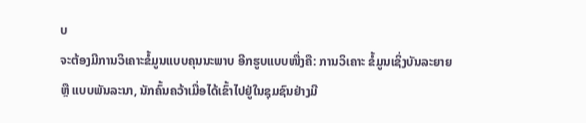ບ
ຈະຕ້ອງມີການວິເຄາະຂໍ້ມູນແບບຄຸນນະພາບ ອີກຮູບແບບໜື່ງຄື: ການວິເຄາະ ຂໍ້ມູນເຊິ່ງບັນລະຍາຍ
ຫຼື ແບບພັນລະນາ, ນັກຄົ້ນຄວ້າເມື່ອໄດ້ເຂົ້າໄປຢູ່ໃນຊຸມຊົນຢ່າງມີ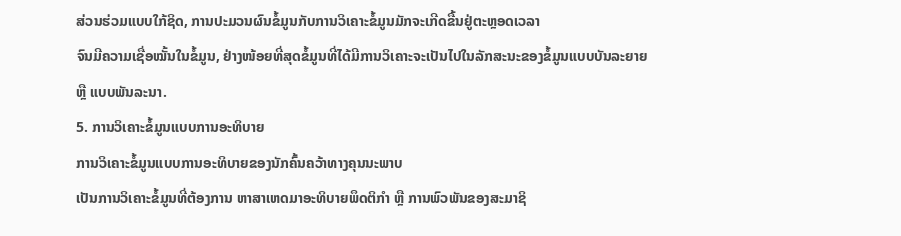ສ່ວນຮ່ວມແບບໃກ້ຊິດ, ການປະມວນຜົນຂໍ້ມູນກັບການວິເຄາະຂໍ້ມູນມັກຈະເກີດຂື້ນຢູ່ຕະຫຼອດເວລາ
ຈົນມີຄວາມເຊື່ອໝັ້ນໃນຂໍ້ມູນ, ຢ່າງໜ້ອຍທີ່ສຸດຂໍ້ມູນທີ່ໄດ້ມີການວິເຄາະຈະເປັນໄປໃນລັກສະນະຂອງຂໍ້ມູນແບບບັນລະຍາຍ
ຫຼື ແບບພັນລະນາ.
5. ການວິເຄາະຂໍ້ມູນແບບການອະທິບາຍ
ການວິເຄາະຂໍ້ມູນແບບການອະທິບາຍຂອງນັກຄົ້ນຄວ້າທາງຄຸນນະພາບ
ເປັນການວິເຄາະຂໍ້ມູນທີ່ຕ້ອງການ ຫາສາເຫດມາອະທິບາຍພຶດຕິກຳ ຫຼື ການພົວພັນຂອງສະມາຊິ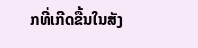ກທີ່ເກີດຂື້ນໃນສັງ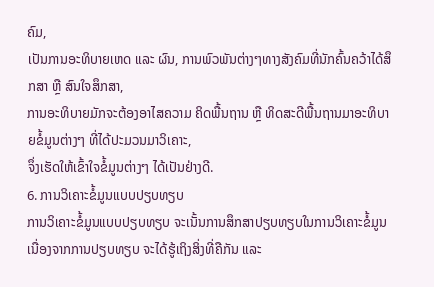ຄົມ,
ເປັນການອະທິບາຍເຫດ ແລະ ຜົນ, ການພົວພັນຕ່າງໆທາງສັງຄົມທີ່ນັກຄົ້ນຄວ້າໄດ້ສຶກສາ ຫຼື ສົນໃຈສຶກສາ,
ການອະທິບາຍມັກຈະຕ້ອງອາໄສຄວາມ ຄິດພື້ນຖານ ຫຼື ທິດສະດີພື້ນຖານມາອະທິບາຍຂໍ້ມູນຕ່າງໆ ທີ່ໄດ້ປະມວນມາວິເຄາະ,
ຈຶ່ງເຮັດໃຫ້ເຂົ້າໃຈຂໍ້ມູນຕ່າງໆ ໄດ້ເປັນຢ່າງດີ.
6. ການວິເຄາະຂໍ້ມູນແບບປຽບທຽບ
ການວິເຄາະຂໍ້ມູນແບບປຽບທຽບ ຈະເນັ້ນການສຶກສາປຽບທຽບໃນການວິເຄາະຂໍ້ມູນ ເນື່ອງຈາກການປຽບທຽບ ຈະໄດ້ຮູ້ເຖິງສິ່ງທີ່ຄືກັນ ແລະ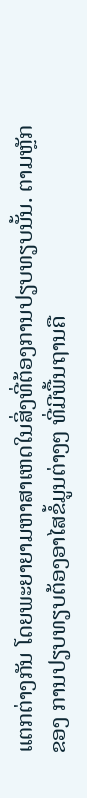ແຕກຕ່າງກັນ ໂດຍພະຍາຍາມຫາສາເຫດໃນສິ່ງທີ່ຕ້ອງການປຽບທຽບນັ້ນ. ຕາມຫຼັກຂອງ ການປຽບທຽບຕ້ອງອາໄສຂໍ້ມູນຕ່າງໆ ທີ່ມີພື້ນຖານຄື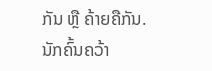ກັນ ຫຼື ຄ້າຍຄືກັນ. ນັກຄົ້ນຄວ້າ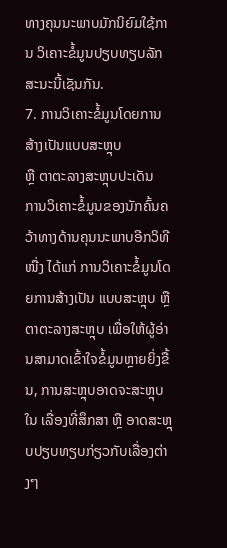ທາງຄຸນນະພາບມັກນິຍົມໃຊ້ການ ວິເຄາະຂໍ້ມູນປຽບທຽບລັກສະນະນີ້ເຊັນກັນ.
7. ການວິເຄາະຂໍ້ມູນໂດຍການສ້າງເປັນແບບສະຫຼຸບ
ຫຼື ຕາຕະລາງສະຫຼຸບປະເດັນ
ການວິເຄາະຂໍ້ມູນຂອງນັກຄົ້ນຄວ້າທາງດ້ານຄຸນນະພາບອີກວິທີໜື່ງ ໄດ້ແກ່ ການວິເຄາະຂໍ້ມູນໂດຍການສ້າງເປັນ ແບບສະຫຼຸບ ຫຼື ຕາຕະລາງສະຫຼຸບ ເພື່ອໃຫ້ຜູ້ອ່ານສາມາດເຂົ້າໃຈຂໍ້ມູນຫຼາຍຍິ່ງຂື້ນ, ການສະຫຼຸບອາດຈະສະຫຼຸບໃນ ເລື່ອງທີ່ສຶກສາ ຫຼື ອາດສະຫຼຸບປຽບທຽບກ່ຽວກັບເລື່ອງຕ່າງໆ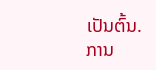ເປັນຕົ້ນ.
ການ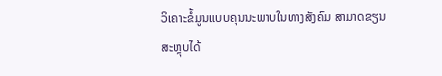ວິເຄາະຂໍ້ມູນແບບຄຸນນະພາບໃນທາງສັງຄົມ ສາມາດຂຽນສະຫຼຸບໄດ້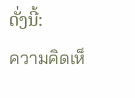ດັ່ງນີ້:
ความคิดเห็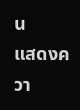น
แสดงควา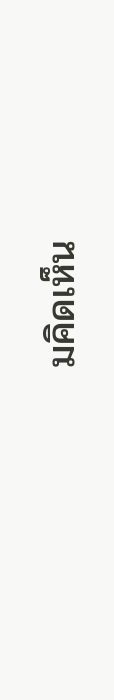มคิดเห็น